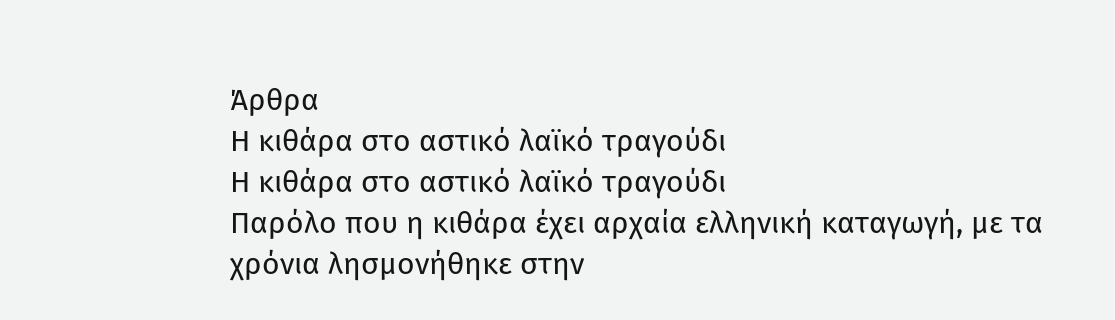Άρθρα
Η κιθάρα στο αστικό λαϊκό τραγούδι
Η κιθάρα στο αστικό λαϊκό τραγούδι
Παρόλο που η κιθάρα έχει αρχαία ελληνική καταγωγή, με τα χρόνια λησμονήθηκε στην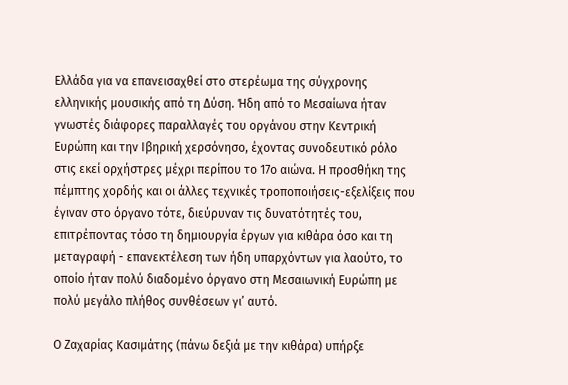Ελλάδα για να επανεισαχθεί στο στερέωμα της σύγχρονης ελληνικής μουσικής από τη Δύση. Ήδη από το Μεσαίωνα ήταν γνωστές διάφορες παραλλαγές του οργάνου στην Κεντρική Ευρώπη και την Ιβηρική χερσόνησο, έχοντας συνοδευτικό ρόλο στις εκεί ορχήστρες μέχρι περίπου το 17ο αιώνα. Η προσθήκη της πέμπτης χορδής και οι άλλες τεχνικές τροποποιήσεις-εξελίξεις που έγιναν στο όργανο τότε, διεύρυναν τις δυνατότητές του, επιτρέποντας τόσο τη δημιουργία έργων για κιθάρα όσο και τη μεταγραφή - επανεκτέλεση των ήδη υπαρχόντων για λαούτο, το οποίο ήταν πολύ διαδομένο όργανο στη Μεσαιωνική Ευρώπη με πολύ μεγάλο πλήθος συνθέσεων γι’ αυτό.

Ο Ζαχαρίας Κασιμάτης (πάνω δεξιά με την κιθάρα) υπήρξε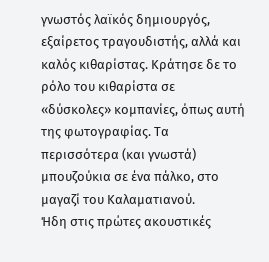γνωστός λαϊκός δημιουργός, εξαίρετος τραγουδιστής, αλλά και καλός κιθαρίστας. Κράτησε δε το ρόλο του κιθαρίστα σε «δύσκολες» κομπανίες, όπως αυτή της φωτογραφίας. Τα περισσότερα (και γνωστά) μπουζούκια σε ένα πάλκο, στο μαγαζί του Καλαματιανού.
Ήδη στις πρώτες ακουστικές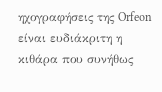ηχογραφήσεις της Orfeon είναι ευδιάκριτη η κιθάρα που συνήθως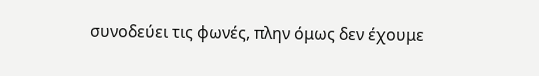συνοδεύει τις φωνές, πλην όμως δεν έχουμε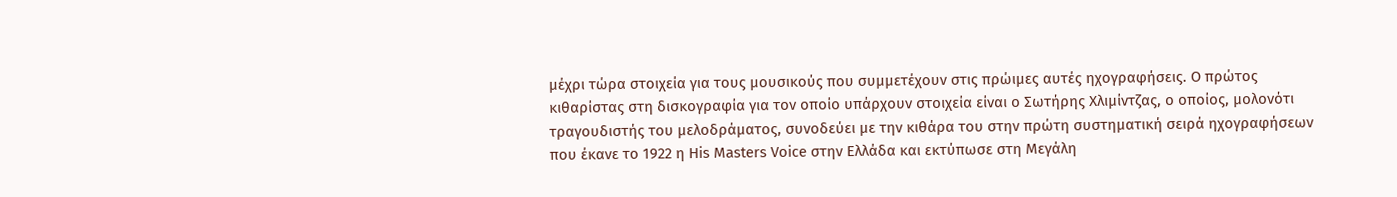μέχρι τώρα στοιχεία για τους μουσικούς που συμμετέχουν στις πρώιμες αυτές ηχογραφήσεις. Ο πρώτος κιθαρίστας στη δισκογραφία για τον οποίο υπάρχουν στοιχεία είναι ο Σωτήρης Χλιμίντζας, ο οποίος, μολονότι τραγουδιστής του μελοδράματος, συνοδεύει με την κιθάρα του στην πρώτη συστηματική σειρά ηχογραφήσεων που έκανε το 1922 η His Masters Voice στην Ελλάδα και εκτύπωσε στη Μεγάλη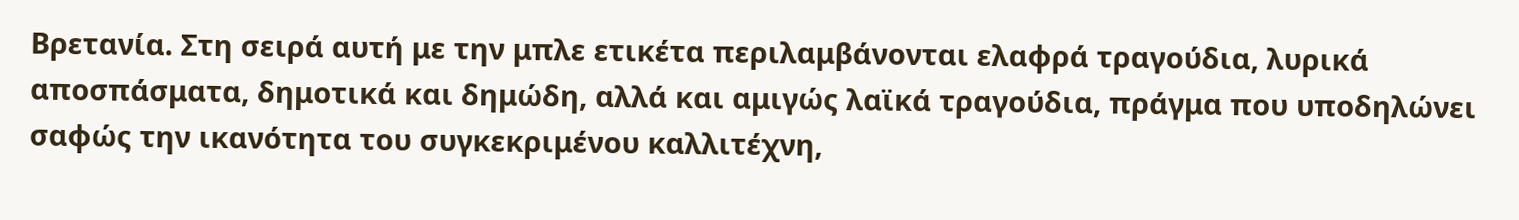Βρετανία. Στη σειρά αυτή με την μπλε ετικέτα περιλαμβάνονται ελαφρά τραγούδια, λυρικά αποσπάσματα, δημοτικά και δημώδη, αλλά και αμιγώς λαϊκά τραγούδια, πράγμα που υποδηλώνει σαφώς την ικανότητα του συγκεκριμένου καλλιτέχνη,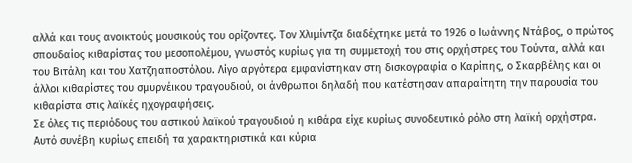αλλά και τους ανοικτούς μουσικούς του ορίζοντες. Τον Χλιμίντζα διαδέχτηκε μετά το 1926 ο Ιωάννης Ντάβος, ο πρώτος σπουδαίος κιθαρίστας του μεσοπολέμου, γνωστός κυρίως για τη συμμετοχή του στις ορχήστρες του Τούντα, αλλά και του Βιτάλη και του Χατζηαποστόλου. Λίγο αργότερα εμφανίστηκαν στη δισκογραφία ο Καρίπης, ο Σκαρβέλης και οι άλλοι κιθαρίστες του σμυρνέικου τραγουδιού, οι άνθρωποι δηλαδή που κατέστησαν απαραίτητη την παρουσία του κιθαρίστα στις λαϊκές ηχογραφήσεις.
Σε όλες τις περιόδους του αστικού λαϊκού τραγουδιού η κιθάρα είχε κυρίως συνοδευτικό ρόλο στη λαϊκή ορχήστρα. Αυτό συνέβη κυρίως επειδή τα χαρακτηριστικά και κύρια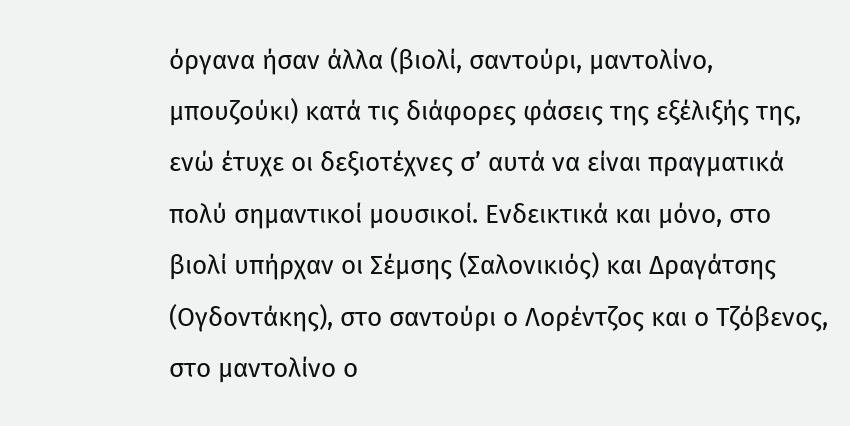όργανα ήσαν άλλα (βιολί, σαντούρι, μαντολίνο, μπουζούκι) κατά τις διάφορες φάσεις της εξέλιξής της, ενώ έτυχε οι δεξιοτέχνες σ’ αυτά να είναι πραγματικά πολύ σημαντικοί μουσικοί. Ενδεικτικά και μόνο, στο βιολί υπήρχαν οι Σέμσης (Σαλονικιός) και Δραγάτσης (Ογδοντάκης), στο σαντούρι ο Λορέντζος και ο Τζόβενος, στο μαντολίνο ο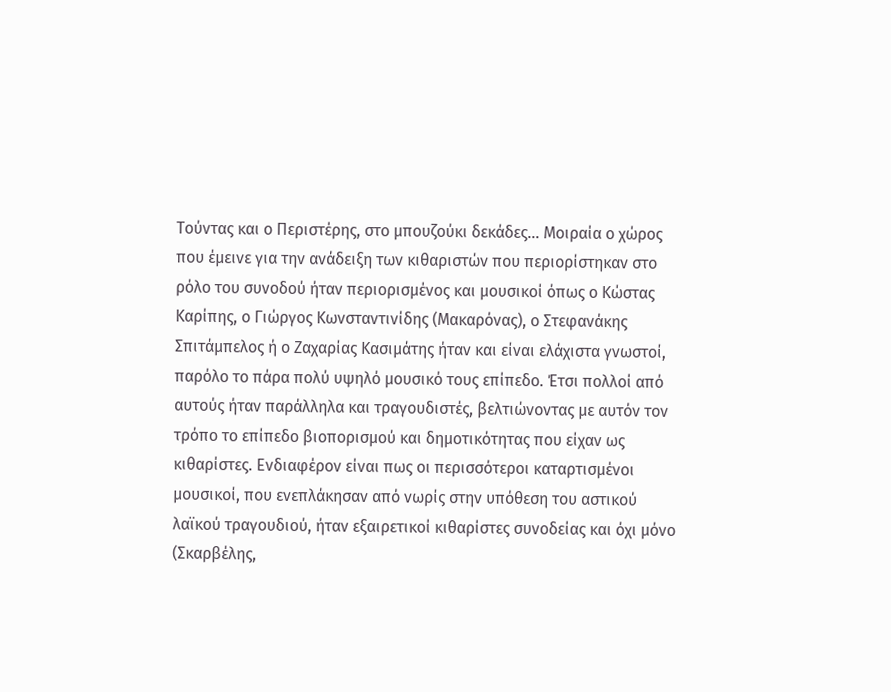Τούντας και ο Περιστέρης, στο μπουζούκι δεκάδες… Μοιραία ο χώρος που έμεινε για την ανάδειξη των κιθαριστών που περιορίστηκαν στο ρόλο του συνοδού ήταν περιορισμένος και μουσικοί όπως ο Κώστας Καρίπης, ο Γιώργος Κωνσταντινίδης (Μακαρόνας), ο Στεφανάκης Σπιτάμπελος ή ο Ζαχαρίας Κασιμάτης ήταν και είναι ελάχιστα γνωστοί, παρόλο το πάρα πολύ υψηλό μουσικό τους επίπεδο. Έτσι πολλοί από αυτούς ήταν παράλληλα και τραγουδιστές, βελτιώνοντας με αυτόν τον τρόπο το επίπεδο βιοπορισμού και δημοτικότητας που είχαν ως κιθαρίστες. Ενδιαφέρον είναι πως οι περισσότεροι καταρτισμένοι μουσικοί, που ενεπλάκησαν από νωρίς στην υπόθεση του αστικού λαϊκού τραγουδιού, ήταν εξαιρετικοί κιθαρίστες συνοδείας και όχι μόνο (Σκαρβέλης,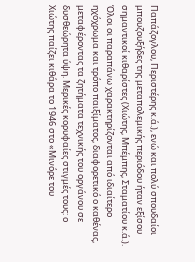Παπάζογλου, Περιστέρης κ.ά.), ενώ και πολύ σπουδαίοι μπουζουξήδες της μεταπολεμικής περιόδου ήταν εξίσου σημαντικοί κιθαρίστες (Χιώτης, Μπέμπης, Σταματίου κ.ά.). Όλοι οι παραπάνω χαρακτηρίζονται από ιδιαίτερο ηχόχρωμα και τρόπο παιξίματος, διαφορετικό ο καθένας, μεταφέροντας τα ζητήματα τεχνικής του οργάνου σε δυσθεώρητα ύψη. Μερικές κορυφαίες στιγμές τους: ο Χιώτης παίζει κιθάρα το 1946 στο «Μινόρε του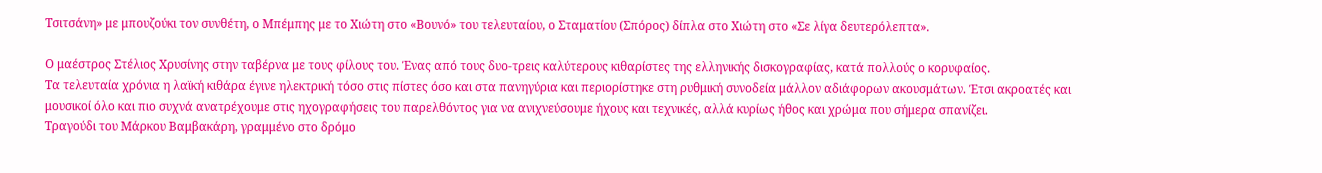Τσιτσάνη» με μπουζούκι τον συνθέτη, ο Μπέμπης με το Χιώτη στο «Βουνό» του τελευταίου, ο Σταματίου (Σπόρος) δίπλα στο Χιώτη στο «Σε λίγα δευτερόλεπτα».

Ο μαέστρος Στέλιος Χρυσίνης στην ταβέρνα με τους φίλους του. Ένας από τους δυο-τρεις καλύτερους κιθαρίστες της ελληνικής δισκογραφίας, κατά πολλούς ο κορυφαίος.
Τα τελευταία χρόνια η λαϊκή κιθάρα έγινε ηλεκτρική τόσο στις πίστες όσο και στα πανηγύρια και περιορίστηκε στη ρυθμική συνοδεία μάλλον αδιάφορων ακουσμάτων. Έτσι ακροατές και μουσικοί όλο και πιο συχνά ανατρέχουμε στις ηχογραφήσεις του παρελθόντος για να ανιχνεύσουμε ήχους και τεχνικές, αλλά κυρίως ήθος και χρώμα που σήμερα σπανίζει.
Τραγούδι του Μάρκου Βαμβακάρη, γραμμένο στο δρόμο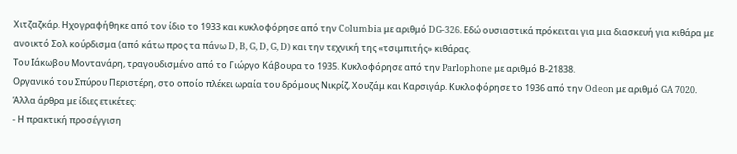Χιτζαζκάρ. Ηχογραφήθηκε από τον ίδιο το 1933 και κυκλοφόρησε από την Columbia με αριθμό DG-326. Εδώ ουσιαστικά πρόκειται για μια διασκευή για κιθάρα με ανοικτό Σολ κούρδισμα (από κάτω προς τα πάνω D, B, G, D, G, D) και την τεχνική της «τσιμπιτής» κιθάρας.
Του Ιάκωβου Μοντανάρη, τραγουδισμένο από το Γιώργο Κάβουρα το 1935. Κυκλοφόρησε από την Parlophone με αριθμό Β-21838.
Οργανικό του Σπύρου Περιστέρη, στο οποίο πλέκει ωραία του δρόμους Νικρίζ, Χουζάμ και Καρσιγάρ. Κυκλοφόρησε το 1936 από την Odeon με αριθμό GA 7020.
Άλλα άρθρα με ίδιες ετικέτες:
- Η πρακτική προσέγγιση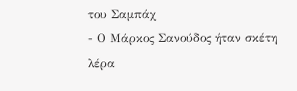του Σαμπάχ
- Ο Μάρκος Σανούδος ήταν σκέτη λέρα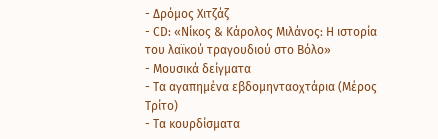- Δρόμος Χιτζάζ
- CD: «Νίκος & Kάρολος Μιλάνος: Η ιστορία του λαϊκού τραγουδιού στο Βόλο»
- Μουσικά δείγματα
- Τα αγαπημένα εβδομηνταοχτάρια (Μέρος Τρίτο)
- Τα κουρδίσματα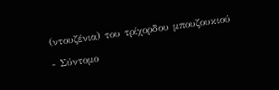(ντουζένια) του τρίχορδου μπουζουκιού
- Σύντομο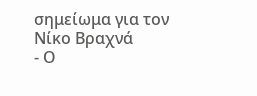σημείωμα για τον Νίκο Βραχνά
- Ο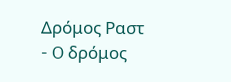Δρόμος Ραστ
- O δρόμος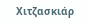Χιτζασκιάρ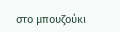στο μπουζούκι